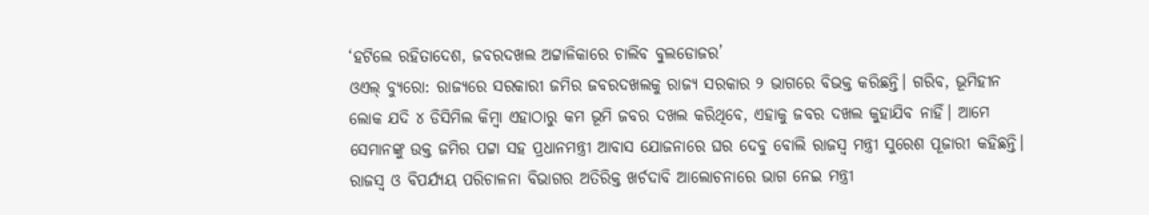‘ହଟିଲେ ରହିତାଦେଶ, ଜବରଦଖଲ ଅଟ୍ଟାଳିକାରେ ଚାଲିବ ବୁଲଡୋଜର’
ଓଏଲ୍ ବ୍ୟୁରୋ: ରାଜ୍ୟରେ ସରକାରୀ ଜମିର ଜବରଦଖଲକୁ ରାଜ୍ୟ ସରକାର ୨ ଭାଗରେ ବିଭକ୍ତ କରିଛନ୍ତି। ଗରିବ, ଭୂମିହୀନ ଲୋକ ଯଦି ୪ ଡିସିମିଲ କିମ୍ବା ଏହାଠାରୁ କମ ଭୂମି ଜବର ଦଖଲ କରିଥିବେ, ଏହାକୁ ଜବର ଦଖଲ କୁହାଯିବ ନାହିଁ। ଆମେ ସେମାନଙ୍କୁ ଉକ୍ତ ଜମିର ପଟ୍ଟା ସହ ପ୍ରଧାନମନ୍ତ୍ରୀ ଆବାସ ଯୋଜନାରେ ଘର ଦେବୁ ବୋଲି ରାଜସ୍ବ ମନ୍ତ୍ରୀ ସୁରେଶ ପୂଜାରୀ କହିଛନ୍ତି।
ରାଜସ୍ବ ଓ ବିପର୍ଯ୍ୟୟ ପରିଚାଳନା ବିଭାଗର ଅତିରିକ୍ତ ଖର୍ଚଦାବି ଆଲୋଚନାରେ ଭାଗ ନେଇ ମନ୍ତ୍ରୀ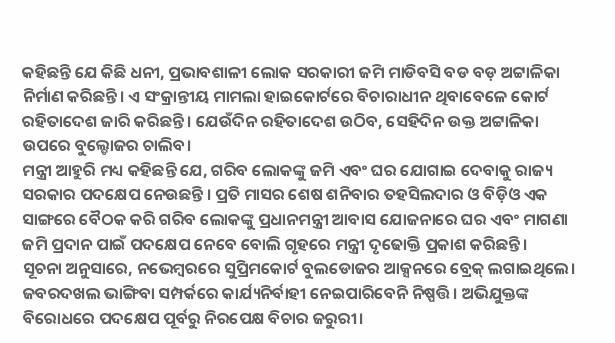କହିଛନ୍ତି ଯେ କିଛି ଧନୀ, ପ୍ରଭାବଶାଳୀ ଲୋକ ସରକାରୀ ଜମି ମାଡିବସି ବଡ ବଡ଼ ଅଟ୍ଟାଳିକା ନିର୍ମାଣ କରିଛନ୍ତି। ଏ ସଂକ୍ରାନ୍ତୀୟ ମାମଲା ହାଇକୋର୍ଟରେ ବିଚାରାଧୀନ ଥିବାବେଳେ କୋର୍ଟ ରହିତାଦେଶ ଜାରି କରିଛନ୍ତି। ଯେଉଁଦିନ ରହିତାଦେଶ ଉଠିବ, ସେହିଦିନ ଉକ୍ତ ଅଟ୍ଟାଳିକା ଉପରେ ବୁଲ୍ଡୋଜର ଚାଲିବ।
ମନ୍ତ୍ରୀ ଆହୁରି ମଧ୍ୟ କହିଛନ୍ତି ଯେ, ଗରିବ ଲୋକଙ୍କୁ ଜମି ଏବଂ ଘର ଯୋଗାଇ ଦେବାକୁ ରାଜ୍ୟ ସରକାର ପଦକ୍ଷେପ ନେଉଛନ୍ତି । ପ୍ରତି ମାସର ଶେଷ ଶନିବାର ତହସିଲଦାର ଓ ବିଡ଼ିଓ ଏକ ସାଙ୍ଗରେ ବୈଠକ କରି ଗରିବ ଲୋକଙ୍କୁ ପ୍ରଧାନମନ୍ତ୍ରୀ ଆବାସ ଯୋଜନାରେ ଘର ଏବଂ ମାଗଣା ଜମି ପ୍ରଦାନ ପାଇଁ ପଦକ୍ଷେପ ନେବେ ବୋଲି ଗୃହରେ ମନ୍ତ୍ରୀ ଦୃଢୋକ୍ତି ପ୍ରକାଶ କରିଛନ୍ତି।
ସୂଚନା ଅନୁସାରେ, ନଭେମ୍ବରରେ ସୁପ୍ରିମକୋର୍ଟ ବୁଲଡୋଜର ଆକ୍ସନରେ ବ୍ରେକ୍ ଲଗାଇଥିଲେ। ଜବରଦଖଲ ଭାଙ୍ଗିବା ସମ୍ପର୍କରେ କାର୍ଯ୍ୟନିର୍ବାହୀ ନେଇପାରିବେନି ନିଷ୍ପତ୍ତି। ଅଭିଯୁକ୍ତଙ୍କ ବିରୋଧରେ ପଦକ୍ଷେପ ପୂର୍ବରୁ ନିରପେକ୍ଷ ବିଚାର ଜରୁରୀ।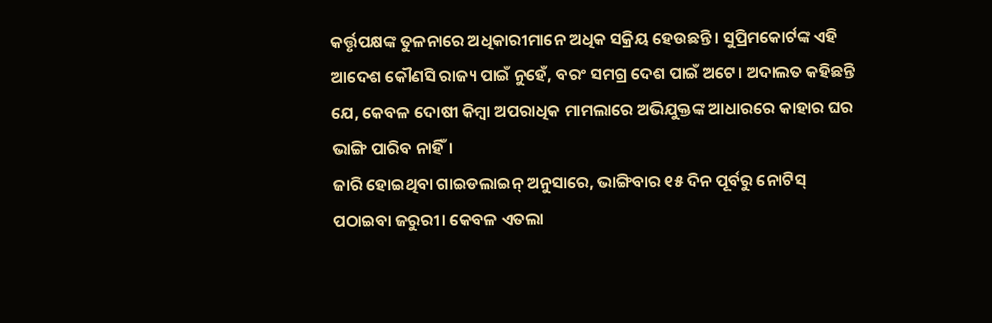କର୍ତ୍ତୃପକ୍ଷଙ୍କ ତୁଳନାରେ ଅଧିକାରୀମାନେ ଅଧିକ ସକ୍ରିୟ ହେଉଛନ୍ତି। ସୁପ୍ରିମକୋର୍ଟଙ୍କ ଏହି ଆଦେଶ କୌଣସି ରାଜ୍ୟ ପାଇଁ ନୁହେଁ, ବରଂ ସମଗ୍ର ଦେଶ ପାଇଁ ଅଟେ। ଅଦାଲତ କହିଛନ୍ତି ଯେ, କେବଳ ଦୋଷୀ କିମ୍ବା ଅପରାଧିକ ମାମଲାରେ ଅଭିଯୁକ୍ତଙ୍କ ଆଧାରରେ କାହାର ଘର ଭାଙ୍ଗି ପାରିବ ନାହିଁ।
ଜାରି ହୋଇଥିବା ଗାଇଡଲାଇନ୍ ଅନୁସାରେ, ଭାଙ୍ଗିବାର ୧୫ ଦିନ ପୂର୍ବରୁ ନୋଟିସ୍ ପଠାଇବା ଜରୁରୀ। କେବଳ ଏତଲା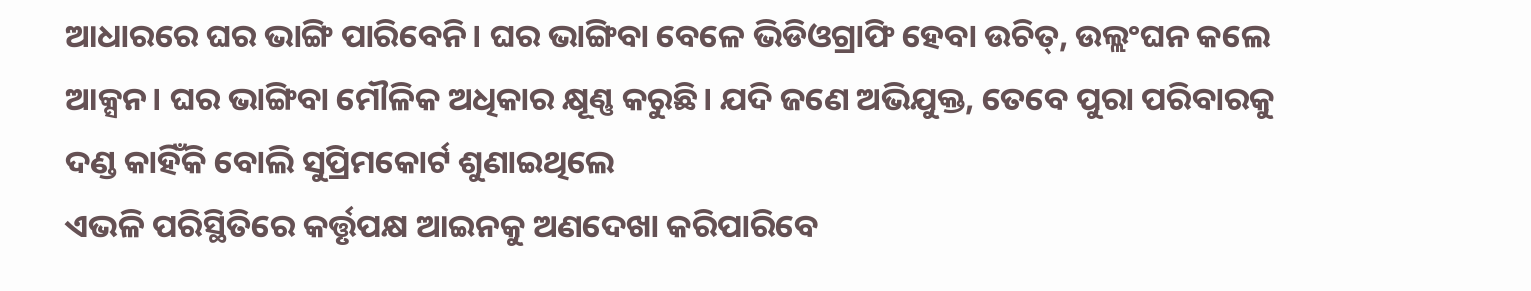ଆଧାରରେ ଘର ଭାଙ୍ଗି ପାରିବେନି। ଘର ଭାଙ୍ଗିବା ବେଳେ ଭିଡିଓଗ୍ରାଫି ହେବା ଉଚିତ୍, ଉଲ୍ଲଂଘନ କଲେ ଆକ୍ସନ। ଘର ଭାଙ୍ଗିବା ମୌଳିକ ଅଧିକାର କ୍ଷୂଣ୍ଣ କରୁଛି। ଯଦି ଜଣେ ଅଭିଯୁକ୍ତ, ତେବେ ପୁରା ପରିବାରକୁ ଦଣ୍ଡ କାହିଁକି ବୋଲି ସୁପ୍ରିମକୋର୍ଟ ଶୁଣାଇଥିଲେ
ଏଭଳି ପରିସ୍ଥିତିରେ କର୍ତ୍ତୃପକ୍ଷ ଆଇନକୁ ଅଣଦେଖା କରିପାରିବେ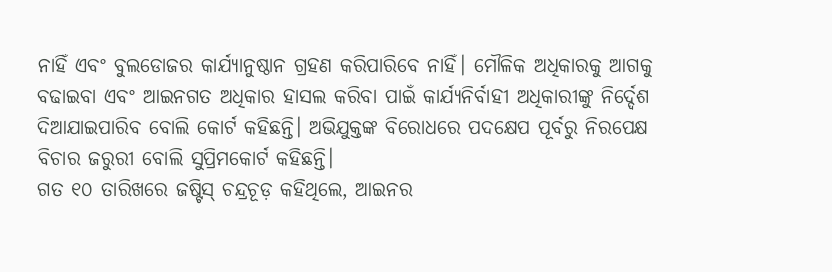ନାହିଁ ଏବଂ ବୁଲଡୋଜର କାର୍ଯ୍ୟାନୁଷ୍ଠାନ ଗ୍ରହଣ କରିପାରିବେ ନାହିଁ। ମୌଳିକ ଅଧିକାରକୁ ଆଗକୁ ବଢାଇବା ଏବଂ ଆଇନଗତ ଅଧିକାର ହାସଲ କରିବା ପାଇଁ କାର୍ଯ୍ୟନିର୍ବାହୀ ଅଧିକାରୀଙ୍କୁ ନିର୍ଦ୍ଦେଶ ଦିଆଯାଇପାରିବ ବୋଲି କୋର୍ଟ କହିଛନ୍ତି। ଅଭିଯୁକ୍ତଙ୍କ ବିରୋଧରେ ପଦକ୍ଷେପ ପୂର୍ବରୁ ନିରପେକ୍ଷ ବିଚାର ଜରୁରୀ ବୋଲି ସୁପ୍ରିମକୋର୍ଟ କହିଛନ୍ତି।
ଗତ ୧୦ ତାରିଖରେ ଜଷ୍ଟିସ୍ ଚନ୍ଦ୍ରଚୂଡ଼ କହିଥିଲେ, ଆଇନର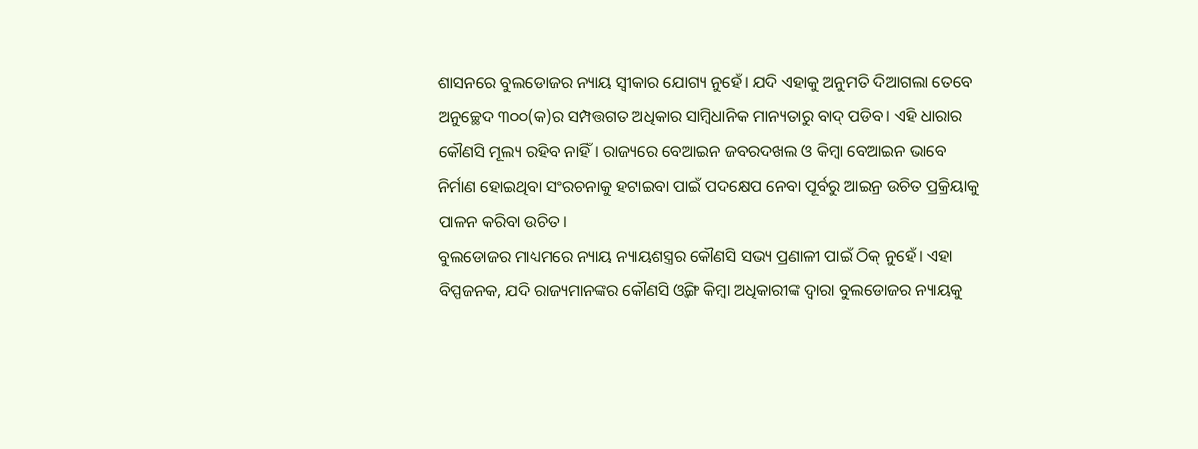ଶାସନରେ ବୁଲଡୋଜର ନ୍ୟାୟ ସ୍ୱୀକାର ଯୋଗ୍ୟ ନୁହେଁ। ଯଦି ଏହାକୁ ଅନୁମତି ଦିଆଗଲା ତେବେ ଅନୁଚ୍ଛେଦ ୩୦୦(କ)ର ସମ୍ପତ୍ତଗତ ଅଧିକାର ସାମ୍ବିଧାନିକ ମାନ୍ୟତାରୁ ବାଦ୍ ପଡିବ। ଏହି ଧାରାର କୌଣସି ମୂଲ୍ୟ ରହିବ ନାହିଁ। ରାଜ୍ୟରେ ବେଆଇନ ଜବରଦଖଲ ଓ କିମ୍ବା ବେଆଇନ ଭାବେ ନିର୍ମାଣ ହୋଇଥିବା ସଂରଚନାକୁ ହଟାଇବା ପାଇଁ ପଦକ୍ଷେପ ନେବା ପୂର୍ବରୁ ଆଇନ୍ର ଉଚିତ ପ୍ରକ୍ରିୟାକୁ ପାଳନ କରିବା ଉଚିତ।
ବୁଲଡୋଜର ମାଧ୍ୟମରେ ନ୍ୟାୟ ନ୍ୟାୟଶସ୍ତ୍ରର କୌଣସି ସଭ୍ୟ ପ୍ରଣାଳୀ ପାଇଁ ଠିକ୍ ନୁହେଁ। ଏହା ବିପ୍ପଜନକ, ଯଦି ରାଜ୍ୟମାନଙ୍କର କୌଣସି ଓ୍ୱିଙ୍ଗ କିମ୍ବା ଅଧିକାରୀଙ୍କ ଦ୍ୱାରା ବୁଲଡୋଜର ନ୍ୟାୟକୁ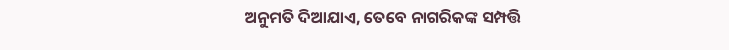ଅନୁମତି ଦିଆଯାଏ, ତେବେ ନାଗରିକଙ୍କ ସମ୍ପତ୍ତି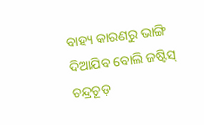ବାହ୍ୟ କାରଣରୁ ଭାଙ୍ଗି ଦିଆଯିବ ବୋଲି ଜଷ୍ଟିସ୍ ଚନ୍ଦ୍ରଚୂଡ଼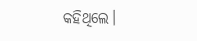କହିଥିଲେ।